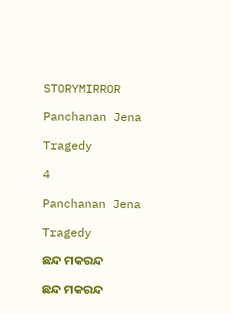STORYMIRROR

Panchanan Jena

Tragedy

4

Panchanan Jena

Tragedy

ଛନ୍ଦ ମକରନ୍ଦ

ଛନ୍ଦ ମକରନ୍ଦ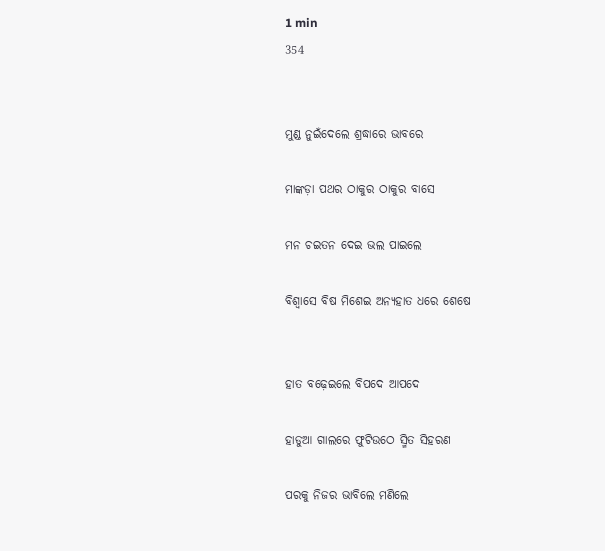1 min
354


ମୁଣ୍ଡ ନୁଇଁଦେଲେ ଶ୍ରଦ୍ଧାରେ ଭାବରେ

ମାଙ୍କଡ଼ା ପଥର ଠାକୁର ଠାକୁର ବାସେ

ମନ ଚଇତନ ଦେଇ ଭଲ ପାଇଲେ

ବିଶ୍ୱାସେ ବିଷ ମିଶେଇ ଅନ୍ୟହାତ ଧରେ ଶେଷେ


ହାତ ବଢ଼େଇଲେ ବିପଦେ ଆପଦେ

ହାଡୁଆ ଗାଲରେ ଫୁଟିଉଠେ ସ୍ମିତ ସିହରଣ

ପରକୁ ନିଜର ଭାବିଲେ ମଣିଲେ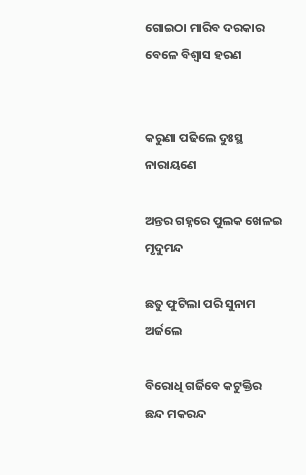ଗୋଇଠା ମାରିବ ଦରକାର ବେଳେ ବିଶ୍ୱାସ ହରଣ


କରୁଣା ପଢିଲେ ଦୁଃସ୍ଥ ନାରାୟଣେ

ଅନ୍ତର ଗହ୍ନରେ ପୁଲକ ଖେଳଇ ମୃଦୁମନ୍ଦ

ଛତୁ ଫୁଟିଲା ପରି ସୁନାମ ଅର୍ଜଲେ

ବିରୋଧି ଗର୍ଜିବେ କଟୁକ୍ତିର ଛନ୍ଦ ମକରନ୍ଦ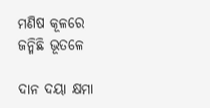ମଣିଷ କୂଳରେ ଜନ୍ମିଛି ଭୂତଳେ

ଦାନ ଦୟା କ୍ଷମା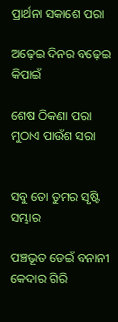ପ୍ରାର୍ଥନା ସକାଶେ ପରା

ଅଢ଼େଇ ଦିନର ବଢ଼େଇ କିପାଇଁ

ଶେଷ ଠିକଣା ପରା ମୁଠାଏ ପାଉଁଶ ସରା


ସବୁ ତୋ ତୁମର ସୃଷ୍ଟି ସମ୍ଭାର

ପଞ୍ଚଭୂତ ଡେଇଁ ବନାନୀ କେଦାର ଗିରି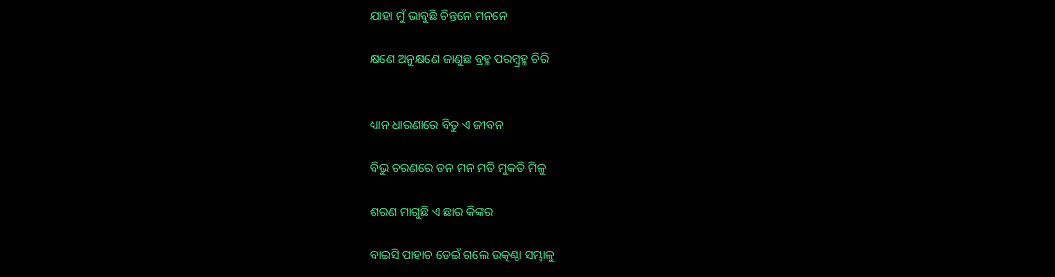ଯାହା ମୁଁ ଭାବୁଛି ଚିନ୍ତନେ ମନନେ

କ୍ଷଣେ ଅନୁକ୍ଷଣେ ଜାଣୁଛ ବ୍ରହ୍ମ ପରମ୍ବ୍ରହ୍ମ ଚିରି


ଧ୍ୟାନ ଧାରଣାରେ ବିତୁ ଏ ଜୀବନ

ବିଭୁ ଚରଣରେ ତନ ମନ ମତି ମୁକତି ମିଳୁ

ଶରଣ ମାଗୁଛି ଏ ଛାର କିଙ୍କର

ବାଇସି ପାହାଚ ଡେଇଁ ଗଲେ ଉତ୍କଣ୍ଠା ସମ୍ଭାଳୁ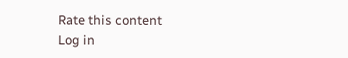Rate this content
Log in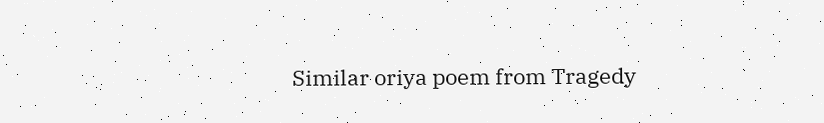Similar oriya poem from Tragedy